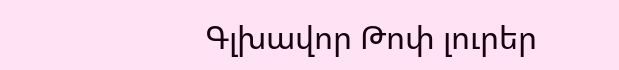Գլխավոր Թոփ լուրեր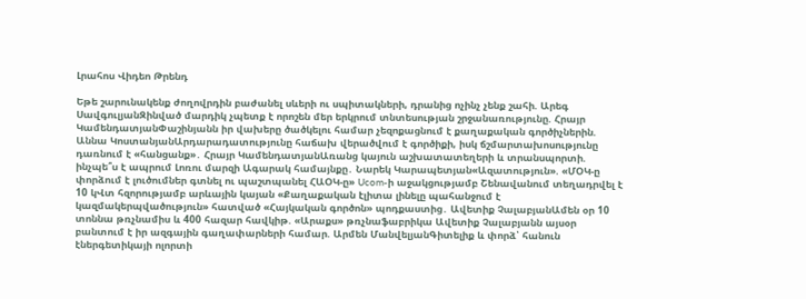Լրահոս Վիդեո Թրենդ

Եթե շարունակենք ժողովրդին բաժանել սևերի ու սպիտակների, դրանից ոչինչ չենք շահի. Արեգ ՍավգուլյանԶինված մարդիկ չպետք է որոշեն մեր երկրում տնտեսության շրջանառությունը. Հրայր ԿամենդատյանՓաշինյանն իր վախերը ծածկելու համար չեզոքացնում է քաղաքական գործիչներին. Աննա ԿոստանյանԱրդարադատությունը հաճախ վերածվում է գործիքի, իսկ ճշմարտախոսությունը դառնում է «հանցանք»․ Հրայր ԿամենդատյանԱռանց կայուն աշխատատեղերի և տրանսպորտի. ինչպե՞ս է ապրում Լոռու մարզի Ագարակ համայնքը․ Նարեկ Կարապետյան«Ազատություն». «ՄՕԿ-ը փորձում է լուծումներ գտնել ու պաշտպանել ՀԱՕԿ-ը» Ucom-ի աջակցությամբ Շենավանում տեղադրվել է 10 կՎտ հզորությամբ արևային կայան «Քաղաքական էլիտա լինելը պահանջում է կազմակերպվածություն» հատված «Հայկական գործոն» պոդքաստից․ Ավետիք ՉալաբյանԱմեն օր 10 տոննա թռչնամիս և 400 հազար հավկիթ. «Արաքս» թռչնաֆաբրիկա Ավետիք Չալաբյանն այսօր բանտում է իր ազգային գաղափարների համար. Արմեն ՄանվելյանԳիտելիք և փորձ՝ հանուն էներգետիկայի ոլորտի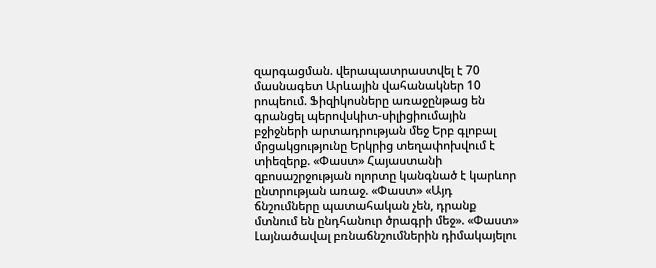զարգացման. վերապատրաստվել է 70 մասնագետ Արևային վահանակներ 10 րոպեում. Ֆիզիկոսները առաջընթաց են գրանցել պերովսկիտ-սիլիցիումային բջիջների արտադրության մեջ Երբ գլոբալ մրցակցությունը Երկրից տեղափոխվում է տիեզերք. «Փաստ» Հայաստանի զբոսաշրջության ոլորտը կանգնած է կարևոր ընտրության առաջ. «Փաստ» «Այդ ճնշումները պատահական չեն, դրանք մտնում են ընդհանուր ծրագրի մեջ». «Փաստ» Լայնածավալ բռնաճնշումներին դիմակայելու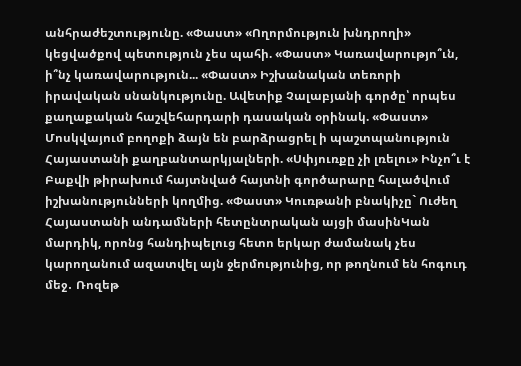անհրաժեշտությունը. «Փաստ» «Ողորմություն խնդրողի» կեցվածքով պետություն չես պահի. «Փաստ» Կառավարությո՞ւն, ի՞նչ կառավարություն... «Փաստ» Իշխանական տեռորի իրավական սնանկությունը. Ավետիք Չալաբյանի գործը՝ որպես քաղաքական հաշվեհարդարի դասական օրինակ. «Փաստ» Մոսկվայում բողոքի ձայն են բարձրացրել ի պաշտպանություն Հայաստանի քաղբանտարկյալների. «Սփյուռքը չի լռելու» Ինչո՞ւ է Բաքվի թիրախում հայտնված հայտնի գործարարը հալածվում իշխանությունների կողմից. «Փաստ» Կուռթանի բնակիչը` Ուժեղ Հայաստանի անդամների հետընտրական այցի մասինԿան մարդիկ, որոնց հանդիպելուց հետո երկար ժամանակ չես կարողանում ազատվել այն ջերմությունից, որ թողնում են հոգուդ մեջ․ Ռոզեթ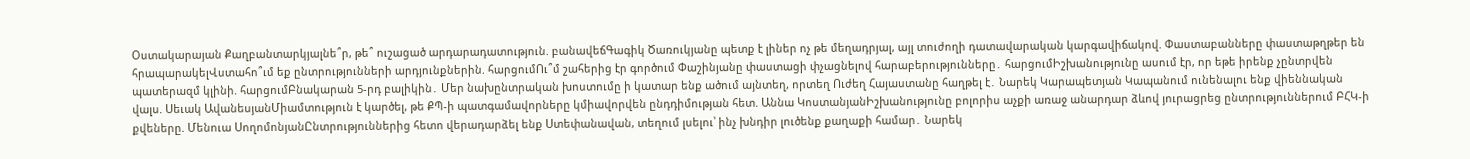Օստակարայան Քաղբանտարկյալնե՞ր, թե՞ ուշացած արդարադատություն. բանավեճԳագիկ Ծառուկյանը պետք է լիներ ոչ թե մեղադրյալ, այլ տուժողի դատավարական կարգավիճակով. Փաստաբանները փաստաթղթեր են հրապարակելՎստահո՞ւմ եք ընտրությունների արդյունքներին. հարցումՈւ՞մ շահերից էր գործում Փաշինյանը փաստացի փչացնելով հարաբերությունները․ հարցումԻշխանությունը ասում էր, որ եթե իրենք չընտրվեն պատերազմ կլինի. հարցումԲնակարան 5-րդ բալիկին․ Մեր նախընտրական խոստումը ի կատար ենք ածում այնտեղ, որտեղ Ուժեղ Հայաստանը հաղթել է․ Նարեկ Կարապետյան Կապանում ունենալու ենք վիեննական վալս. Սեւակ ԱվանեսյանՄիամտություն է կարծել, թե ՔՊ-ի պատգամավորները կմիավորվեն ընդդիմության հետ. Աննա ԿոստանյանԻշխանությունը բոլորիս աչքի առաջ անարդար ձևով յուրացրեց ընտրություններում ԲՀԿ-ի քվեները. Մենուա ՍողոմոնյանԸնտրություններից հետո վերադարձել ենք Ստեփանավան, տեղում լսելու՝ ինչ խնդիր լուծենք քաղաքի համար․ Նարեկ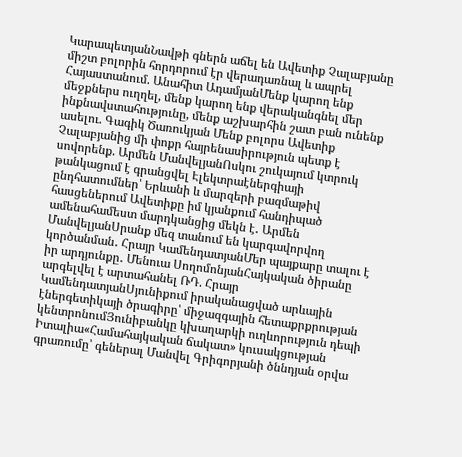ԿարապետյանՆավթի գներն աճել են Ավետիք Չալաբյանը միշտ բոլորին հորդորում էր վերադառնալ և ապրել Հայաստանում. Անահիտ ԱդամյանՄենք կարող ենք մեջքներս ուղղել, մենք կարող ենք վերականգնել մեր ինքնավստահությունը, մենք աշխարհին շատ բան ունենք ասելու. Գագիկ Ծառուկյան Մենք բոլորս Ավետիք Չալաբյանից մի փոքր հայրենասիրություն պետք է սովորենք. Արմեն ՄանվելյանՈսկու շուկայում կտրուկ թանկացում է գրանցվել Էլեկտրաէներգիայի ընդհատումներ՝ Երևանի և մարզերի բազմաթիվ հասցեներում Ավետիքը իմ կյանքում հանդիպած ամենահամեստ մարդկանցից մեկն է․ Արմեն ՄանվելյանՍրանք մեզ տանում են կարգավորվող կործանման․ Հրայր ԿամենդատյանՄեր պայքարը տալու է իր արդյունքը․ Մենուա ՍողոմոնյանՀայկական ծիրանը արգելվել է արտահանել ՌԴ. Հրայր ԿամենդատյանՍյունիքում իրականացված արևային էներգետիկայի ծրագիրը՝ միջազգային հետաքրքրության կենտրոնումՅունիբանկը կխաղարկի ուղևորություն դեպի Իտալիա«Համահայկական ճակատ» կուսակցության գրառումը՝ գեներալ Մանվել Գրիգորյանի ծննդյան օրվա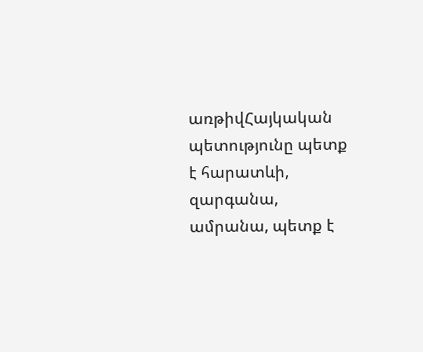առթիվՀայկական պետությունը պետք է հարատևի, զարգանա, ամրանա, պետք է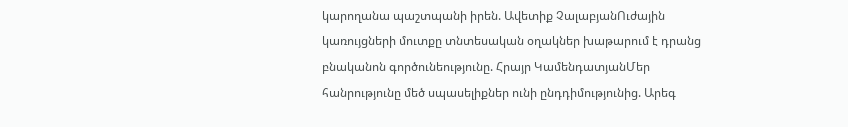կարողանա պաշտպանի իրեն. Ավետիք ՉալաբյանՈւժային կառույցների մուտքը տնտեսական օղակներ խաթարում է դրանց բնականոն գործունեությունը. Հրայր ԿամենդատյանՄեր հանրությունը մեծ սպասելիքներ ունի ընդդիմությունից. Արեգ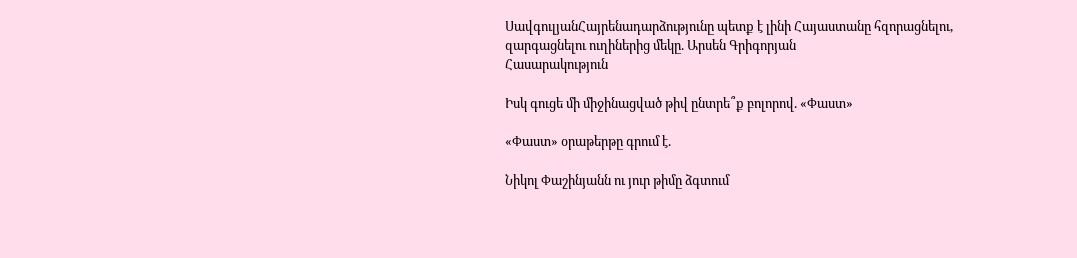ՍավգուլյանՀայրենադարձությունը պետք է լինի Հայաստանը հզորացնելու, զարգացնելու ուղիներից մեկը. Արսեն Գրիգորյան
Հասարակություն

Իսկ գուցե մի միջինացված թիվ ընտրե՞ք բոլորով. «Փաստ»

«Փաստ» օրաթերթը գրում է.

Նիկոլ Փաշինյանն ու յուր թիմը ձգտում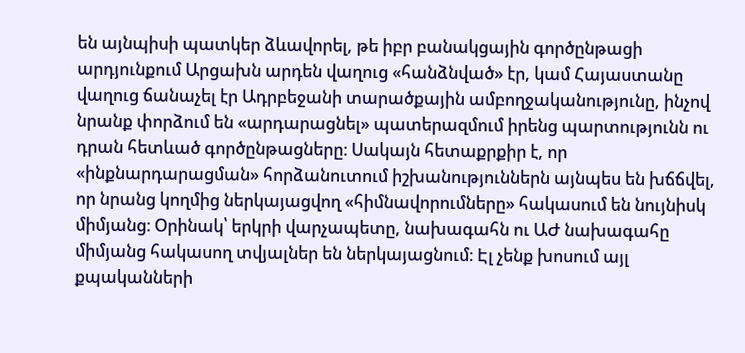են այնպիսի պատկեր ձևավորել, թե իբր բանակցային գործընթացի արդյունքում Արցախն արդեն վաղուց «հանձնված» էր, կամ Հայաստանը վաղուց ճանաչել էր Ադրբեջանի տարածքային ամբողջականությունը, ինչով նրանք փորձում են «արդարացնել» պատերազմում իրենց պարտությունն ու դրան հետևած գործընթացները։ Սակայն հետաքրքիր է, որ «ինքնարդարացման» հորձանուտում իշխանություններն այնպես են խճճվել, որ նրանց կողմից ներկայացվող «հիմնավորումները» հակասում են նույնիսկ միմյանց։ Օրինակ՝ երկրի վարչապետը, նախագահն ու ԱԺ նախագահը միմյանց հակասող տվյալներ են ներկայացնում։ Էլ չենք խոսում այլ քպականների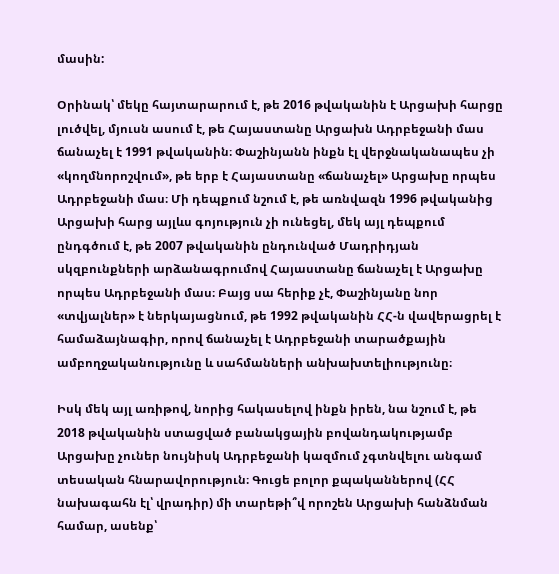մասին:

Օրինակ՝ մեկը հայտարարում է, թե 2016 թվականին է Արցախի հարցը լուծվել, մյուսն ասում է, թե Հայաստանը Արցախն Ադրբեջանի մաս ճանաչել է 1991 թվականին։ Փաշինյանն ինքն էլ վերջնականապես չի «կողմնորոշվում», թե երբ է Հայաստանը «ճանաչել» Արցախը որպես Ադրբեջանի մաս։ Մի դեպքում նշում է, թե առնվազն 1996 թվականից Արցախի հարց այլևս գոյություն չի ունեցել, մեկ այլ դեպքում ընդգծում է, թե 2007 թվականին ընդունված Մադրիդյան սկզբունքների արձանագրումով Հայաստանը ճանաչել է Արցախը որպես Ադրբեջանի մաս։ Բայց սա հերիք չէ, Փաշինյանը նոր «տվյալներ» է ներկայացնում, թե 1992 թվականին ՀՀ-ն վավերացրել է համաձայնագիր, որով ճանաչել է Ադրբեջանի տարածքային ամբողջականությունը և սահմանների անխախտելիությունը։

Իսկ մեկ այլ առիթով, նորից հակասելով ինքն իրեն, նա նշում է, թե 2018 թվականին ստացված բանակցային բովանդակությամբ Արցախը չուներ նույնիսկ Ադրբեջանի կազմում չգտնվելու անգամ տեսական հնարավորություն։ Գուցե բոլոր քպականներով (ՀՀ նախագահն էլ՝ վրադիր) մի տարեթի՞վ որոշեն Արցախի հանձնման համար, ասենք՝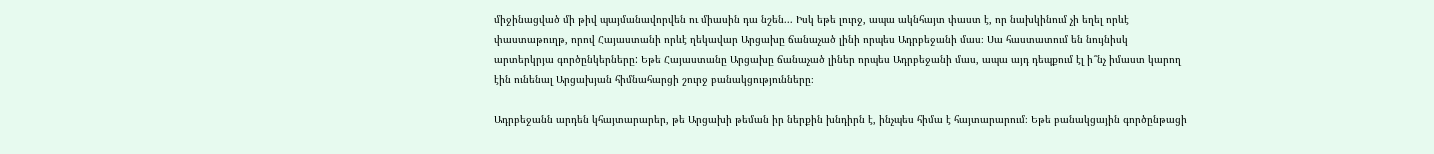միջինացված մի թիվ պայմանավորվեն ու միասին դա նշեն... Իսկ եթե լուրջ, ապա ակնհայտ փաստ է, որ նախկինում չի եղել որևէ փաստաթուղթ, որով Հայաստանի որևէ ղեկավար Արցախը ճանաչած լինի որպես Ադրբեջանի մաս։ Սա հաստատում են նույնիսկ արտերկրյա գործընկերները: Եթե Հայաստանը Արցախը ճանաչած լիներ որպես Ադրբեջանի մաս, ապա այդ դեպքում էլ ի՞նչ իմաստ կարող էին ունենալ Արցախյան հիմնահարցի շուրջ բանակցությունները։

Ադրբեջանն արդեն կհայտարարեր, թե Արցախի թեման իր ներքին խնդիրն է, ինչպես հիմա է հայտարարում։ Եթե բանակցային գործընթացի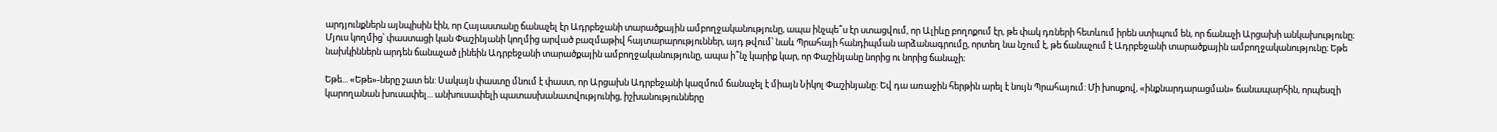արդյունքներն այնպիսին էին, որ Հայաստանը ճանաչել էր Ադրբեջանի տարածքային ամբողջականությունը, ապա ինչպե՞ս էր ստացվում, որ Ալիևը բողոքում էր, թե փակ դռների հետևում իրեն ստիպում են, որ ճանաչի Արցախի անկախությունը։ Մյուս կողմից՝ փաստացի կան Փաշինյանի կողմից արված բազմաթիվ հայտարարություններ, այդ թվում՝ նաև Պրահայի հանդիպման արձանագրումը, որտեղ նա նշում է, թե ճանաչում է Ադրբեջանի տարածքային ամբողջականությունը։ Եթե նախկիններն արդեն ճանաչած լինեին Ադրբեջանի տարածքային ամբողջականությունը, ապա ի՞նչ կարիք կար, որ Փաշինյանը նորից ու նորից ճանաչի։

Եթե... «Եթե»-ները շատ են: Սակայն փաստը մնում է փաստ, որ Արցախն Ադրբեջանի կազմում ճանաչել է միայն Նիկոլ Փաշինյանը: Եվ դա առաջին հերթին արել է նույն Պրահայում: Մի խոսքով, «ինքնարդարացման» ճանապարհին, որպեսզի կարողանան խուսափել... անխուսափելի պատասխանատվությունից, իշխանությունները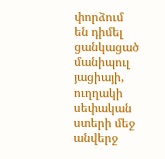փորձում են դիմել ցանկացած մանիպուլ յացիայի, ուղղակի սեփական ստերի մեջ անվերջ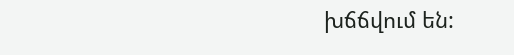խճճվում են: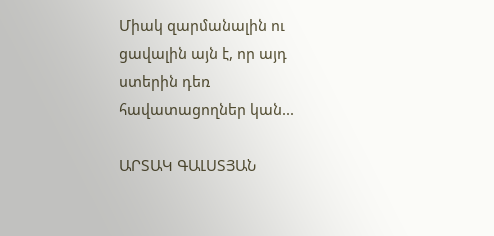Միակ զարմանալին ու ցավալին այն է, որ այդ ստերին դեռ հավատացողներ կան...

ԱՐՏԱԿ ԳԱԼՍՏՅԱՆ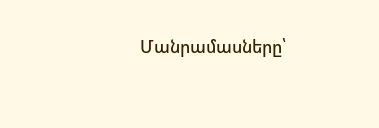Մանրամասները՝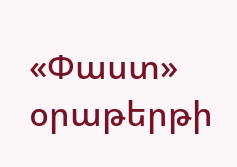«Փաստ» օրաթերթի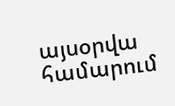այսօրվա համարում